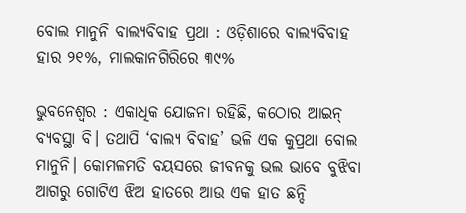ବୋଲ ମାନୁନି ବାଲ୍ୟବିବାହ ପ୍ରଥା : ଓଡ଼ିଶାରେ ବାଲ୍ୟବିବାହ ହାର ୨୧%, ମାଲକାନଗିରିରେ ୩୯%

ଭୁବନେଶ୍ବର : ଏକାଧିକ ଯୋଜନା ରହିଛି, କଠୋର ଆଇନ୍‌ ବ୍ୟବସ୍ଥା ବି। ତଥାପି ‘ବାଲ୍ୟ ବିବାହ’ ଭଳି ଏକ କୁପ୍ରଥା ବୋଲ ମାନୁନି। କୋମଳମତି ବୟସରେ ଜୀବନକୁ ଭଲ ଭାବେ ବୁଝିବା ଆଗରୁ ଗୋଟିଏ ଝିଅ ହାତରେ ଆଉ ଏକ ହାତ ଛନ୍ଦି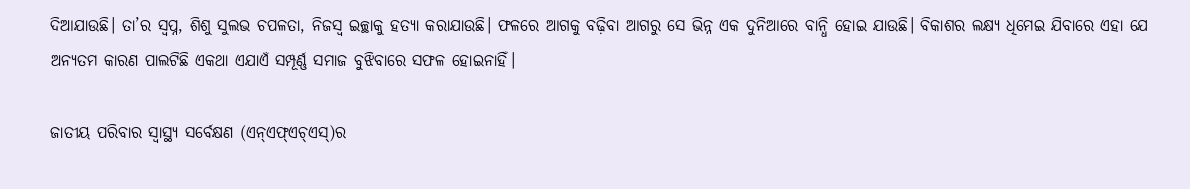ଦିଆଯାଉଛି। ତା’ର ସ୍ବପ୍ନ, ଶିଶୁ ସୁଲଭ ଚପଳତା, ନିଜସ୍ବ ଇଚ୍ଛାକୁ ହତ୍ୟା କରାଯାଉଛି। ଫଳରେ ଆଗକୁ ବଢ଼ିବା ଆଗରୁ ସେ ଭିନ୍ନ ଏକ ଦୁନିଆରେ ବାନ୍ଧି ହୋଇ ଯାଉଛି। ବିକାଶର ଲକ୍ଷ୍ୟ ଧିମେଇ ଯିବାରେ ଏହା ଯେ ଅନ୍ୟତମ କାରଣ ପାଲଟିଛି ଏକଥା ଏଯାଏଁ ସମ୍ପୂର୍ଣ୍ଣ ସମାଜ ବୁଝିବାରେ ସଫଳ ହୋଇନାହିଁ।

ଜାତୀୟ ପରିବାର ସ୍ବାସ୍ଥ୍ୟ ସର୍ବେକ୍ଷଣ (ଏନ୍‌ଏଫ୍ଏଚ୍‌ଏସ୍‌)ର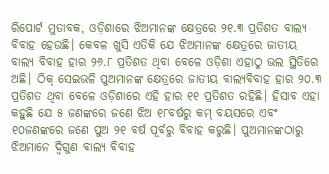ରିପୋର୍ଟ ମୁତାବକ, ଓଡ଼ିଶାରେ ଝିଅମାନଙ୍କ କ୍ଷେତ୍ରରେ ୨୧.୩ ପ୍ରତିଶତ ବାଲ୍ୟ ବିବାହ ହେଉଛି। କେବଳ ଖୁସି ଏତିକି ଯେ ଝିଅମାନଙ୍କ କ୍ଷେତ୍ରରେ ଜାତୀୟ ବାଲ୍ୟ ବିବାହ ହାର ୨୬.୮ ପ୍ରତିଶତ ଥିବା ବ‌େଳେ ଓଡ଼ିଶା ଏହାଠୁ ଭଲ ସ୍ଥିତିରେ ଅଛି। ଠିକ୍‌ ସେଇଭଳି ପୁଅମାନଙ୍କ କ୍ଷେତ୍ରରେ ଜାତୀୟ ବାଲ୍ୟବିବାହ ହାର ୨୦.୩ ପ୍ରତିଶତ ଥିବା ବେଳେ ଓଡ଼ିଶାରେ ଏହି ହାର ୧୧ ପ୍ରତିଶତ ରହିଛି। ହିସାବ ଏହା କହୁଛି ଯେ ୫ ଜଣଙ୍କରେ ଜଣେ ଝିଅ ୧୮ବର୍ଷରୁ କମ୍‌ ବୟସରେ ଏବଂ ୧୦ଜଣଙ୍କରେ ଜଣେ ପୁଅ ୨୧ ବର୍ଷ ପୂର୍ବରୁ ବିବାହ କରୁଛି। ପୁଅମାନଙ୍କଠାରୁ ଝିଅମାନେ ଦ୍ବିଗୁଣ ବାଲ୍ୟ ବିବାହ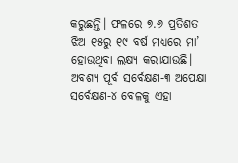କରୁଛନ୍ତି। ଫଳରେ ୭.୬ ପ୍ରତିଶତ ଝିଅ ୧୫ରୁ ୧୯ ବର୍ଷ ମଧ୍ୟରେ ମା’ ହୋଉଥିବା ଲକ୍ଷ୍ୟ କରାଯାଉଛି। ଅବଶ୍ୟ ପୂର୍ବ ସର୍ବେକ୍ଷଣ-୩ ଅପେକ୍ଷା ସର୍ବେକ୍ଷଣ-୪ ବେଳକୁ ଏହା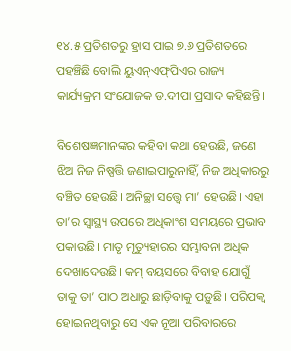୧୪.୫ ପ୍ରତିଶତରୁ ହ୍ରାସ ପାଇ ୭.୬ ପ୍ରତିଶତରେ ପହଞ୍ଚିଛି ବୋଲି ୟୁଏନ୍‌ଏଫ୍‌ପିଏର ରାଜ୍ୟ କାର୍ଯ୍ୟକ୍ରମ ସଂଯୋଜକ ଡ.ଦୀପା ପ୍ରସାଦ କହିଛନ୍ତି।

ବିଶେଷଜ୍ଞମାନଙ୍କର କହିବା କଥା ହେଉଛି, ଜଣେ ଝିଅ ନିଜ ନିଷ୍ପତ୍ତି ଜଣାଇପାରୁନାହିଁ, ନିଜ ଅଧିକାରରୁ ବଞ୍ଚିତ ହେଉଛି। ଅନିଚ୍ଛା ସତ୍ତ୍ବେ ମା’ ହେଉଛି। ଏହା ତା’ର ସ୍ବାସ୍ଥ୍ୟ ଉପରେ ଅଧିକାଂଶ ସମୟରେ ପ୍ରଭାବ ପକାଉଛି। ମାତୃ ମୃତ୍ୟୁହାରର ସମ୍ଭାବନା ଅଧିକ ଦେଖାଦେଉଛି। କମ୍ ବୟସରେ ବିବାହ ଯୋଗୁଁ ତାକୁ ତା’ ପାଠ ଅଧାରୁ ଛାଡ଼ିବାକୁ ପଡ଼ୁଛି। ପରିପକ୍ବ ହୋଇନଥିବାରୁ ସେ ଏକ ନୂଆ ପରିବାରରେ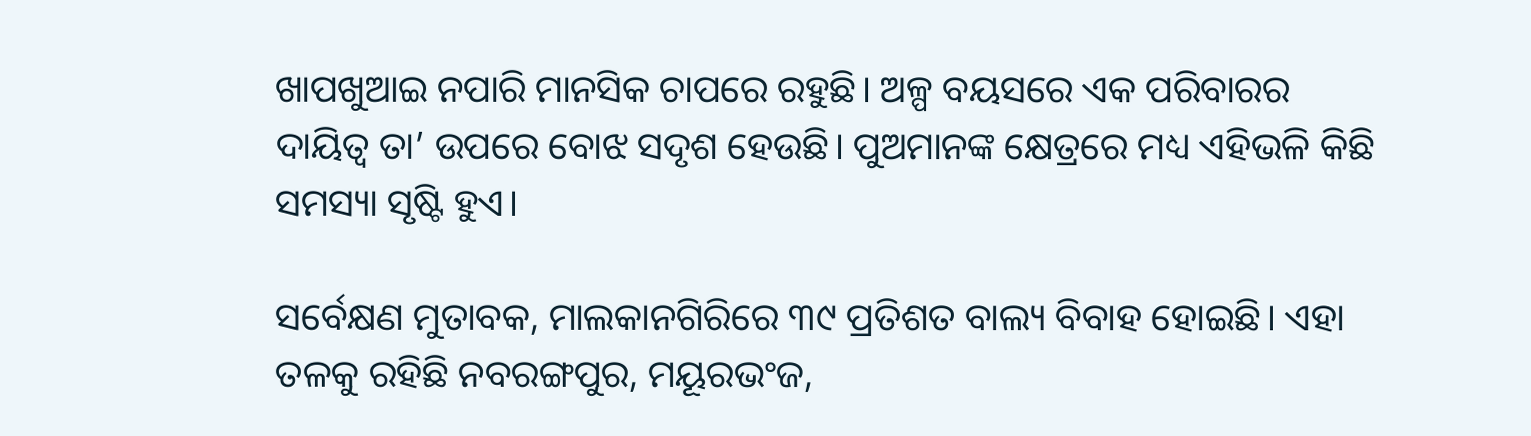ଖାପଖୁଆଇ ନପାରି ମାନସିକ ଚାପରେ ରହୁଛି। ଅଳ୍ପ ବୟସରେ ଏକ ପରିବାରର ଦାୟିତ୍ବ ତା’ ଉପରେ ବୋଝ ସଦୃଶ ହେଉଛି। ପୁଅମାନଙ୍କ କ୍ଷେତ୍ରରେ ମଧ୍ୟ ଏହିଭଳି କିଛି ସମସ୍ୟା ସୃଷ୍ଟି ହୁଏ।

ସର୍ବେକ୍ଷଣ ମୁତାବକ, ମାଲକାନଗିରିରେ ୩୯ ପ୍ରତିଶତ ବାଲ୍ୟ ବିବାହ ହୋଇଛି। ଏହା ତଳକୁ ରହିଛି ନବରଙ୍ଗପୁର, ମୟୂରଭଂଜ,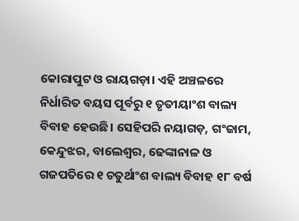କୋରାପୁଟ ଓ ରାୟଗଡ଼ା। ଏହି ଅଞ୍ଚଳରେ ନିର୍ଧାରିତ ବୟସ ପୂର୍ବରୁ ୧ ତୃତୀୟାଂଶ ବାଲ୍ୟ ବିବାହ ହେଉଛି। ସେହିପରି ନୟାଗଡ଼, ଗଂଜାମ, କେନ୍ଦୁଝର, ବାଲେଶ୍ବର, ଢେଙ୍କାନାଳ ଓ ଗଜପତିରେ ୧ ଚତୁର୍ଥାଂଶ ବାଲ୍ୟ ବିବାହ ୧୮ ବର୍ଷ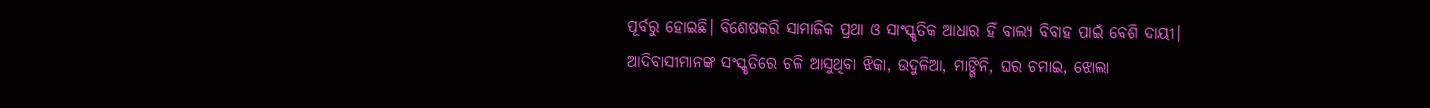ପୂର୍ବରୁ ହୋଇଛି। ବିଶେଷକରି ସାମାଜିକ ପ୍ରଥା ଓ ସାଂସ୍କୃତିକ ଆଧାର ହିଁ ବାଲ୍ୟ ବିବାହ ପାଇଁ ବେଶି ଦାୟୀ। ଆଦିବାସୀମାନଙ୍କ ସଂସ୍କୃତିରେ ଚଳି ଆସୁଥିବା ଝିକା, ଉଦୁଳିଆ, ମାଙ୍ଗିନି, ଘର ଚମାଇ, ଝୋଲା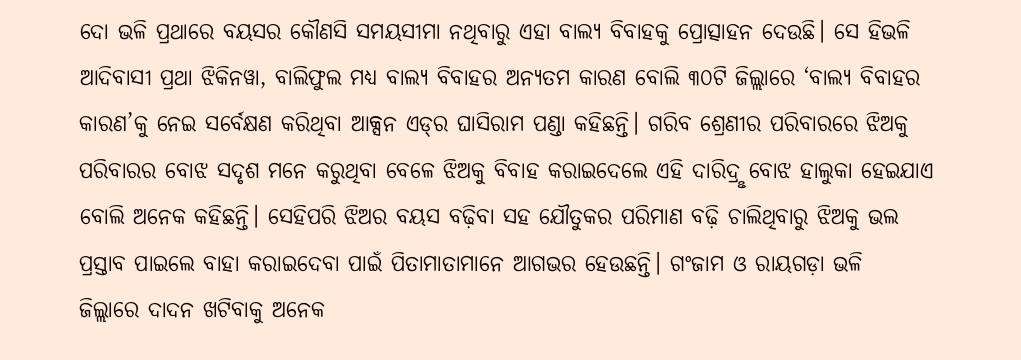ଦୋ ଭଳି ପ୍ରଥାରେ ବୟସର କୌଣସି ସମୟସୀମା ନଥିବାରୁ ଏହା ବାଲ୍ୟ ବିବାହକୁ ପ୍ରୋତ୍ସାହନ ଦେଉଛି। ସେ ହିଭଳି ଆଦିବାସୀ ପ୍ରଥା ଝିକିନୱା, ବାଲିଫୁଲ ମଧ୍ୟ ବାଲ୍ୟ ବିବାହର ଅନ୍ୟତମ କାରଣ ବୋଲି ୩୦ଟି ଜିଲ୍ଲାରେ ‘ବାଲ୍ୟ ବିବାହର କାରଣ’କୁ ନେଇ ସର୍ବେକ୍ଷଣ କରିଥିବା ଆକ୍ସନ ଏଡ୍‌ର ଘାସିରାମ ପଣ୍ଡା କହିଛନ୍ତି। ଗରିବ ଶ୍ରେଣୀର ପରିବାରରେ ଝିଅକୁ ପରିବାରର ବୋଝ ସଦୃଶ ମନେ କରୁଥିବା ବ‌େଳେ ଝିଅକୁ ବିବାହ କରାଇଦେଲେ ଏହି ଦାରିଦ୍ରୢ ବୋଝ ହାଲୁକା ହେଇଯାଏ ବୋଲି ଅନେକ କହିଛନ୍ତି। ସେହିପରି ଝିଅର ବୟସ ବଢ଼ିବା ସହ ‌ଯୌତୁକର ପରିମାଣ ବଢ଼ି ଚାଲିଥିବାରୁ ଝିଅକୁ ଭଲ ପ୍ରସ୍ତାବ ପାଇଲେ ବାହା କରାଇଦେବା ପାଇଁ ପିତାମାତାମାନେ ଆଗଭର ହେଉଛନ୍ତି। ଗଂଜାମ ଓ ରାୟଗଡ଼ା ଭଳି ଜିଲ୍ଲାରେ ‌ଦାଦନ ଖଟିବାକୁ ଅନେକ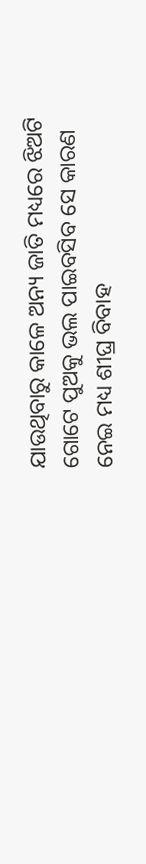ଯାଉଥିବାରୁ ‌କାଳେ ଅନ୍ୟ ଜାତି ମଧ୍ୟରେ ଝିଅଟି ଗୋଟେ ପୁଅକୁ ଭଲ ପାଇବସିବ ସେ କାରଣ ନେଇ ମଧ୍ୟ ଶୀଘ୍ର ବିବାହ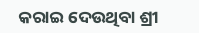କରାଇ ଦେଉଥିବା ଶ୍ରୀ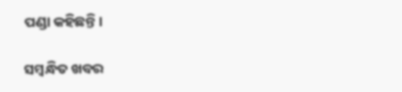ପଣ୍ଡା କହିଛନ୍ତି।

ସମ୍ବନ୍ଧିତ ଖବର